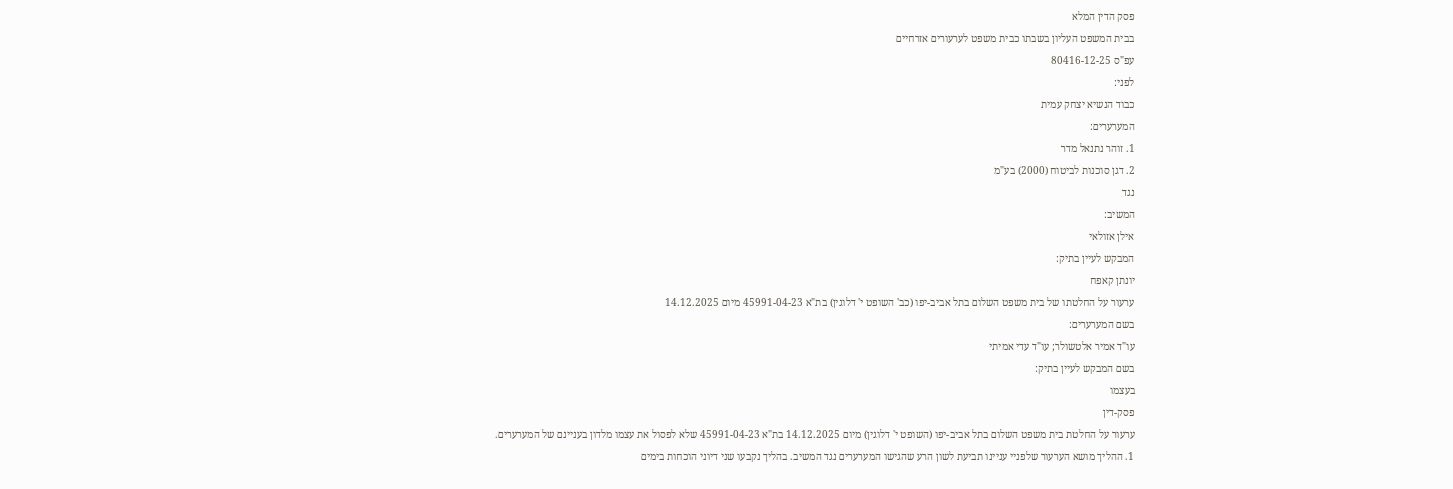פסק הדין המלא
בבית המשפט העליון בשבתו כבית משפט לערעורים אזרחיים
עפ"ס 80416-12-25
לפני:
כבוד הנשיא יצחק עמית
המערערים:
1. זוהר נתנאל מדר
2. דגן סוכנות לביטוח (2000) בע"מ
נגד
המשיב:
אילן אזולאי
המבקש לעיין בתיק:
יונתן קאפח
ערעור על החלטתו של בית משפט השלום בתל אביב-יפו (כב' השופט י' דלוגין) בת"א 45991-04-23 מיום 14.12.2025
בשם המערערים:
עו"ד אמיר אלטשולר; עו"ד עדי אמיתי
בשם המבקש לעיין בתיק:
בעצמו
פסק-דין
ערעור על החלטת בית משפט השלום בתל אביב-יפו (השופט י' דלוגין) מיום 14.12.2025 בת"א 45991-04-23 שלא לפסול את עצמו מלדון בעניינם של המערערים.
1. ההליך מושא הערעור שלפניי עניינו תביעת לשון הרע שהגישו המערערים נגד המשיב. בהליך נקבעו שני דיוני הוכחות בימים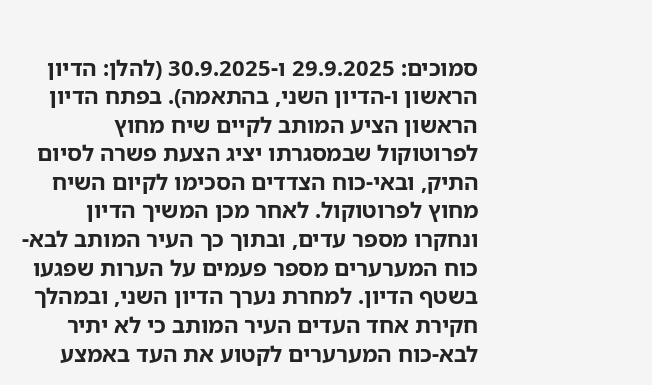סמוכים: 29.9.2025 ו-30.9.2025 (להלן: הדיון הראשון ו-הדיון השני, בהתאמה). בפתח הדיון הראשון הציע המותב לקיים שיח מחוץ לפרוטוקול שבמסגרתו יציג הצעת פשרה לסיום התיק, ובאי-כוח הצדדים הסכימו לקיום השיח מחוץ לפרוטוקול. לאחר מכן המשיך הדיון ונחקרו מספר עדים, ובתוך כך העיר המותב לבא-כוח המערערים מספר פעמים על הערות שפגעו בשטף הדיון. למחרת נערך הדיון השני, ובמהלך חקירת אחד העדים העיר המותב כי לא יתיר לבא-כוח המערערים לקטוע את העד באמצע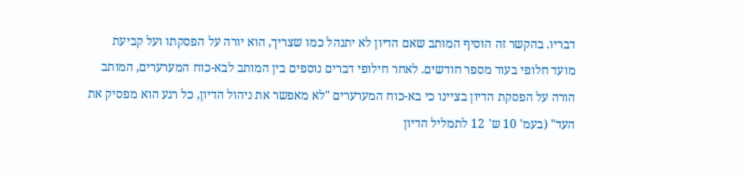דבריו. בהקשר זה הוסיף המותב שאם הדיון לא יתנהל כמו שצריך, הוא יורה על הפסקתו ועל קביעת מועד חלופי בעוד מספר חודשים. לאחר חילופי דברים נוספים בין המותב לבא-כוח המערערים, המותב הורה על הפסקת הדיון בציינו כי בא-כוח המערערים "לא מאפשר את ניהול הדיון, כל רגע הוא מפסיק את העד" (בעמ' 10 ש' 12 לתמליל הדיון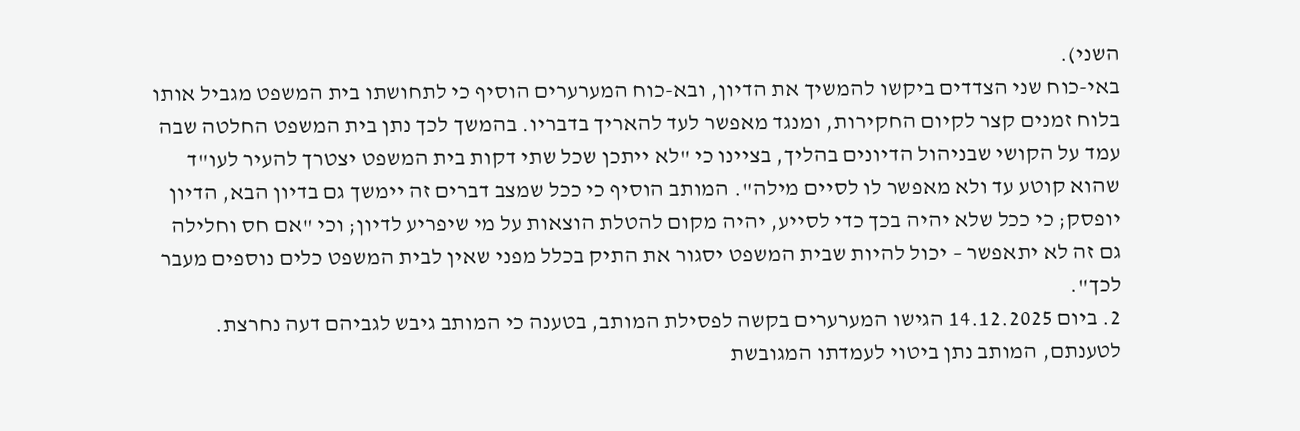השני).
באי-כוח שני הצדדים ביקשו להמשיך את הדיון, ובא-כוח המערערים הוסיף כי לתחושתו בית המשפט מגביל אותו בלוח זמנים קצר לקיום החקירות, ומנגד מאפשר לעד להאריך בדבריו. בהמשך לכך נתן בית המשפט החלטה שבה עמד על הקושי שבניהול הדיונים בהליך, בציינו כי "לא ייתכן שכל שתי דקות בית המשפט יצטרך להעיר לעו"ד שהוא קוטע עד ולא מאפשר לו לסיים מילה". המותב הוסיף כי ככל שמצב דברים זה יימשך גם בדיון הבא, הדיון יופסק; כי ככל שלא יהיה בכך כדי לסייע, יהיה מקום להטלת הוצאות על מי שיפריע לדיון; וכי "אם חס וחלילה גם זה לא יתאפשר – יכול להיות שבית המשפט יסגור את התיק בכלל מפני שאין לבית המשפט כלים נוספים מעבר לכך".
2. ביום 14.12.2025 הגישו המערערים בקשה לפסילת המותב, בטענה כי המותב גיבש לגביהם דעה נחרצת. לטענתם, המותב נתן ביטוי לעמדתו המגובשת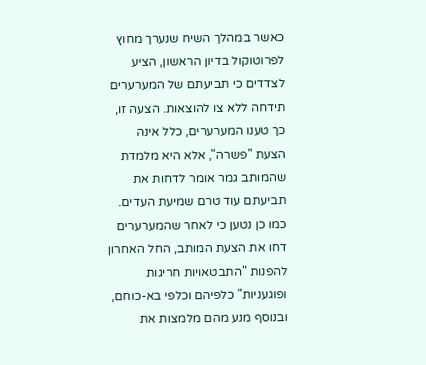כאשר במהלך השיח שנערך מחוץ לפרוטוקול בדיון הראשון, הציע לצדדים כי תביעתם של המערערים תידחה ללא צו להוצאות. הצעה זו, כך טענו המערערים, כלל אינה הצעת "פשרה", אלא היא מלמדת שהמותב גמר אומר לדחות את תביעתם עוד טרם שמיעת העדים. כמו כן נטען כי לאחר שהמערערים דחו את הצעת המותב, החל האחרון להפנות "התבטאויות חריגות ופוגעניות" כלפיהם וכלפי בא-כוחם, ובנוסף מנע מהם מלמצות את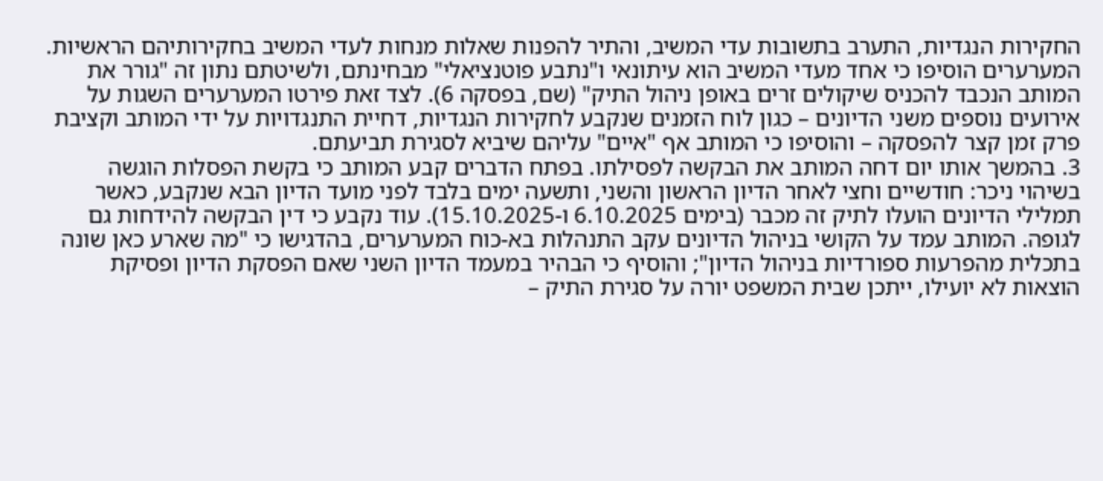החקירות הנגדיות, התערב בתשובות עדי המשיב, והתיר להפנות שאלות מנחות לעדי המשיב בחקירותיהם הראשיות. המערערים הוסיפו כי אחד מעדי המשיב הוא עיתונאי ו"נתבע פוטנציאלי" מבחינתם, ולשיטתם נתון זה "גורר את המותב הנכבד להכניס שיקולים זרים באופן ניהול התיק" (שם, בפסקה 6). לצד זאת פירטו המערערים השגות על אירועים נוספים משני הדיונים – כגון לוח הזמנים שנקבע לחקירות הנגדיות, דחיית התנגדויות על ידי המותב וקציבת פרק זמן קצר להפסקה – והוסיפו כי המותב אף "איים" עליהם שיביא לסגירת תביעתם.
3. בהמשך אותו יום דחה המותב את הבקשה לפסילתו. בפתח הדברים קבע המותב כי בקשת הפסלות הוגשה בשיהוי ניכר: חודשיים וחצי לאחר הדיון הראשון והשני, ותשעה ימים בלבד לפני מועד הדיון הבא שנקבע, כאשר תמלילי הדיונים הועלו לתיק זה מכבר (בימים 6.10.2025 ו-15.10.2025). עוד נקבע כי דין הבקשה להידחות גם לגופה. המותב עמד על הקושי בניהול הדיונים עקב התנהלות בא-כוח המערערים, בהדגישו כי "מה שארע כאן שונה בתכלית מהפרעות ספורדיות בניהול הדיון"; והוסיף כי הבהיר במעמד הדיון השני שאם הפסקת הדיון ופסיקת הוצאות לא יועילו, ייתכן שבית המשפט יורה על סגירת התיק –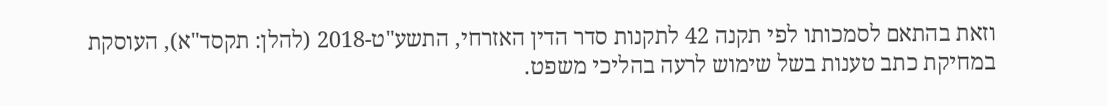וזאת בהתאם לסמכותו לפי תקנה 42 לתקנות סדר הדין האזרחי, התשע"ט-2018 (להלן: תקסד"א), העוסקת במחיקת כתב טענות בשל שימוש לרעה בהליכי משפט.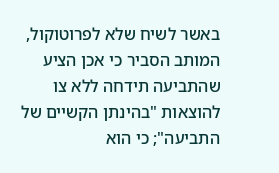באשר לשיח שלא לפרוטוקול, המותב הסביר כי אכן הציע שהתביעה תידחה ללא צו להוצאות "בהינתן הקשיים של התביעה"; כי הוא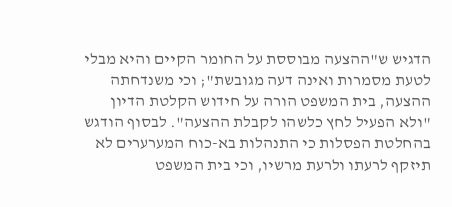הדגיש ש"ההצעה מבוססת על החומר הקיים והיא מבלי לטעת מסמרות ואינה דעה מגובשת"; וכי משנדחתה ההצעה, בית המשפט הורה על חידוש הקלטת הדיון "ולא הפעיל לחץ כלשהו לקבלת ההצעה". לבסוף הודגש בהחלטת הפסלות כי התנהלות בא-כוח המערערים לא תיזקף לרעתו ולרעת מרשיו, וכי בית המשפט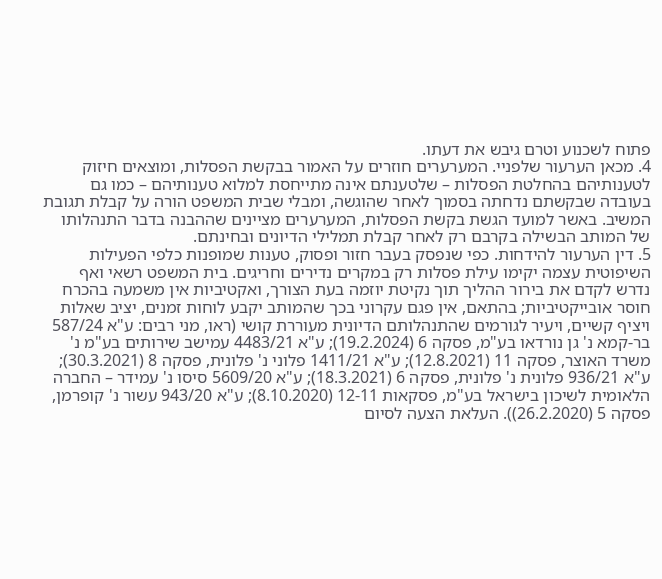פתוח לשכנוע וטרם גיבש את דעתו.
4. מכאן הערעור שלפניי. המערערים חוזרים על האמור בבקשת הפסלות, ומוצאים חיזוק לטענותיהם בהחלטת הפסלות – שלטענתם אינה מתייחסת למלוא טענותיהם – כמו גם בעובדה שבקשתם נדחתה בסמוך לאחר שהוגשה, ומבלי שבית המשפט הורה על קבלת תגובת המשיב. באשר למועד הגשת בקשת הפסלות, המערערים מציינים שההבנה בדבר התנהלותו של המותב הבשילה בקרבם רק לאחר קבלת תמלילי הדיונים ובחינתם.
5. דין הערעור להידחות. כפי שנפסק בעבר חזור ופסוק, טענות שמופנות כלפי הפעילות השיפוטית עצמה יקימו עילת פסלות רק במקרים נדירים וחריגים. בית המשפט רשאי ואף נדרש לקדם את בירור ההליך תוך נקיטת יוזמה בעת הצורך, ואקטיביות אין משמעה בהכרח חוסר אובייקטיביות; בהתאם, אין פגם עקרוני בכך שהמותב יקבע לוחות זמנים, יציב שאלות ויציף קשיים, ויעיר לגורמים שהתנהלותם הדיונית מעוררת קושי (ראו, מני רבים: ע"א 587/24 בר-קמא נ' גן נורדאו בע"מ, פסקה 6 (19.2.2024); ע"א 4483/21 עמישב שירותים בע"מ נ' משרד האוצר, פסקה 11 (12.8.2021); ע"א 1411/21 פלוני נ' פלונית, פסקה 8 (30.3.2021); ע"א 936/21 פלונית נ' פלונית, פסקה 6 (18.3.2021); ע"א 5609/20 סיסו נ' עמידר – החברה הלאומית לשיכון בישראל בע"מ, פסקאות 12-11 (8.10.2020); ע"א 943/20 עשור נ' קופרמן, פסקה 5 (26.2.2020)). העלאת הצעה לסיום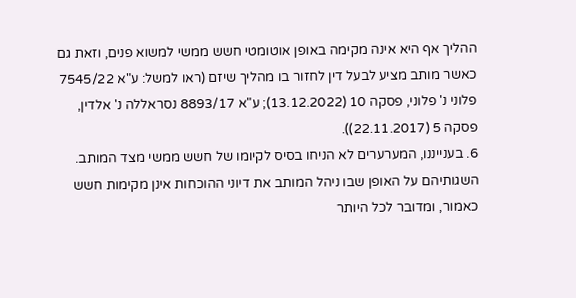ההליך אף היא אינה מקימה באופן אוטומטי חשש ממשי למשוא פנים, וזאת גם כאשר מותב מציע לבעל דין לחזור בו מהליך שיזם (ראו למשל: ע"א 7545/22 פלוני נ' פלוני, פסקה 10 (13.12.2022); ע"א 8893/17 נסראללה נ' אלדין, פסקה 5 (22.11.2017)).
6. בענייננו, המערערים לא הניחו בסיס לקיומו של חשש ממשי מצד המותב. השגותיהם על האופן שבו ניהל המותב את דיוני ההוכחות אינן מקימות חשש כאמור, ומדובר לכל היותר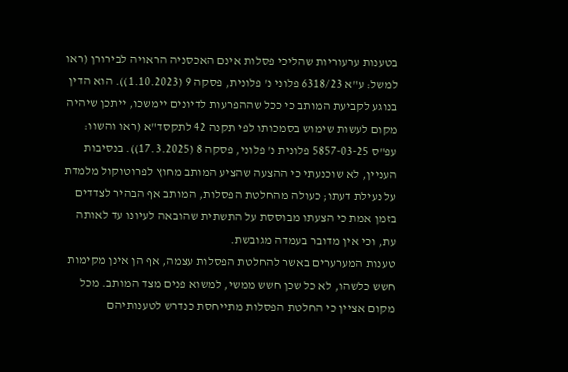בטענות ערעוריות שהליכי פסלות אינם האכסניה הראויה לבירורן (ראו למשל: ע"א 6318/23 פלוני נ' פלונית, פסקה 9 (1.10.2023)). הוא הדין בנוגע לקביעת המותב כי ככל שההפרעות לדיונים יימשכו, ייתכן שיהיה מקום לעשות שימוש בסמכותו לפי תקנה 42 לתקסד"א (ראו והשוו: עפ"ס 5857-03-25 פלונית נ' פלוני, פסקה 8 (17.3.2025)). בנסיבות העניין, לא שוכנעתי כי ההצעה שהציע המותב מחוץ לפרוטוקול מלמדת על נעילת דעתו; כעולה מהחלטת הפסלות, המותב אף הבהיר לצדדים בזמן אמת כי הצעתו מבוססת על התשתית שהובאה לעיונו עד לאותה עת, וכי אין מדובר בעמדה מגובשת.
טענות המערערים באשר להחלטת הפסלות עצמה, אף הן אינן מקימות חשש כלשהו, לא כל שכן חשש ממשי, למשוא פנים מצד המותב. מכל מקום אציין כי החלטת הפסלות מתייחסת כנדרש לטענותיהם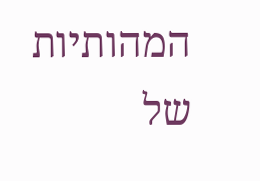המהותיות של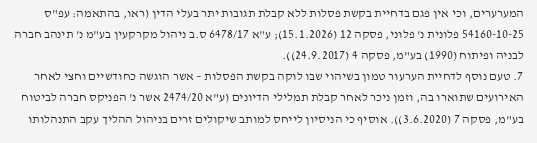המערערים, וכי אין פגם בדחיית בקשת פסלות ללא קבלת תגובות יתר בעלי הדין (ראו, בהתאמה: עפ"ס 54160-10-25 פלונית נ' פלוני, פסקה 12 (15.1.2026); ע"א 6478/17 ס.ב ניהול מקרקעין בע"מ נ' תינהב חברה לבניה ופיתוח (1990) בע"מ, פסקה 4 (24.9.2017)).
7. טעם נוסף לדחיית הערעור טמון בשיהוי שבו לוקה בקשת הפסלות – אשר הוגשה כחודשיים וחצי לאחר האירועים שתוארו בה, וזמן ניכר לאחר קבלת תמלילי הדיונים (ע"א 2474/20 אשר נ' הפניקס חברה לביטוח בע"מ, פסקה 7 (3.6.2020)). אוסיף כי הניסיון לייחס למותב שיקולים זרים בניהול ההליך עקב התנהלותו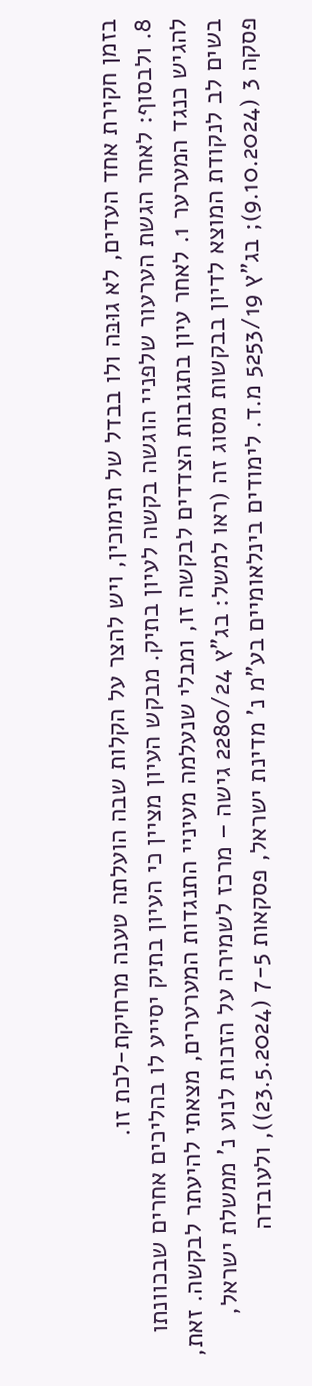בזמן חקירת אחד העדים, לא גוּבּה ולו בבדל של תימוכין, ויש להצר על הקלות שבה הועלתה טענה מרחיקת-לכת זו.
8. ולבסוף: לאחר הגשת הערעור שלפניי הוגשה בקשה לעיון בתיק. מבקש העיון מציין כי העיון בתיק יסייע לו בהליכים אחרים שבכוונתו להגיש כנגד המערער 1. לאחר עיון בתגובות הצדדים לבקשה זו, ומבלי שנעלמה מעיניי התנגדות המערערים, מצאתי להיעתר לבקשה. זאת, בשים לב לנקודת המוצא לדיון בבקשות מסוג זה (ראו למשל: בג"ץ 2280/24 גישה – מרכז לשמירה על הזכות לנוע נ' ממשלת ישראל, פסקה 3 (9.10.2024); בג"ץ 5253/19 מ.ד. לימודים בינלאומיים בע"מ נ' מדינת ישראל, פסקאות 7-5 (23.5.2024)), ולעובדה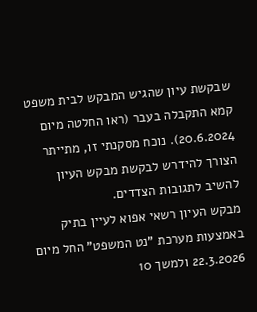שבקשת עיון שהגיש המבקש לבית משפט קמא התקבלה בעבר (ראו החלטה מיום 20.6.2024). נוכח מסקנתי זו, מתייתר הצורך להידרש לבקשת מבקש העיון להשיב לתגובות הצדדים.
מבקש העיון רשאי אפוא לעיין בתיק באמצעות מערכת "נט המשפט" החל מיום 22.3.2026 ולמשך 10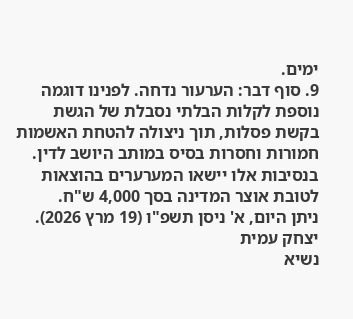ימים.
9. סוף דבר: הערעור נדחה. לפנינו דוגמה נוספת לקלות הבלתי נסבלת של הגשת בקשת פסלות, תוך ניצולה להטחת האשמות חמורות וחסרות בסיס במותב היושב לדין. בנסיבות אלו יישאו המערערים בהוצאות לטובת אוצר המדינה בסך 4,000 ש"ח.
ניתן היום, א' ניסן תשפ"ו (19 מרץ 2026).
יצחק עמית
נשיא